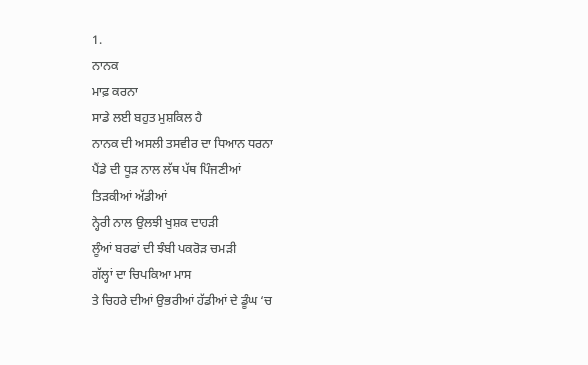1.
ਨਾਨਕ
ਮਾਫ਼ ਕਰਨਾ
ਸਾਡੇ ਲਈ ਬਹੁਤ ਮੁਸ਼ਕਿਲ ਹੈ
ਨਾਨਕ ਦੀ ਅਸਲੀ ਤਸਵੀਰ ਦਾ ਧਿਆਨ ਧਰਨਾ
ਪੈਂਡੇ ਦੀ ਧੂੜ ਨਾਲ ਲੱਥ ਪੱਥ ਪਿੰਜਣੀਆਂ
ਤਿੜਕੀਆਂ ਅੱਡੀਆਂ
ਨ੍ਹੇਰੀ ਨਾਲ ਉਲਝੀ ਖੁਸ਼ਕ ਦਾਹੜੀ
ਲੂੰਆਂ ਬਰਫਾਂ ਦੀ ਝੰਬੀ ਪਕਰੋੜ ਚਮੜੀ
ਗੱਲ੍ਹਾਂ ਦਾ ਚਿਪਕਿਆ ਮਾਸ
ਤੇ ਚਿਹਰੇ ਦੀਆਂ ਉਭਰੀਆਂ ਹੱਡੀਆਂ ਦੇ ਡੂੰਘ ‘ਚ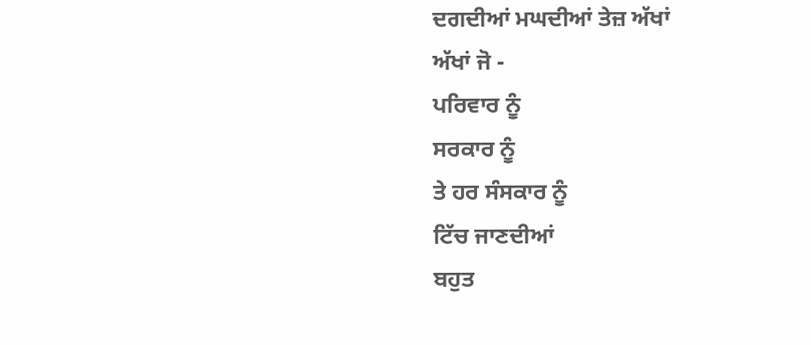ਦਗਦੀਆਂ ਮਘਦੀਆਂ ਤੇਜ਼ ਅੱਖਾਂ
ਅੱਖਾਂ ਜੋ -
ਪਰਿਵਾਰ ਨੂੰ
ਸਰਕਾਰ ਨੂੰ
ਤੇ ਹਰ ਸੰਸਕਾਰ ਨੂੰ
ਟਿੱਚ ਜਾਣਦੀਆਂ
ਬਹੁਤ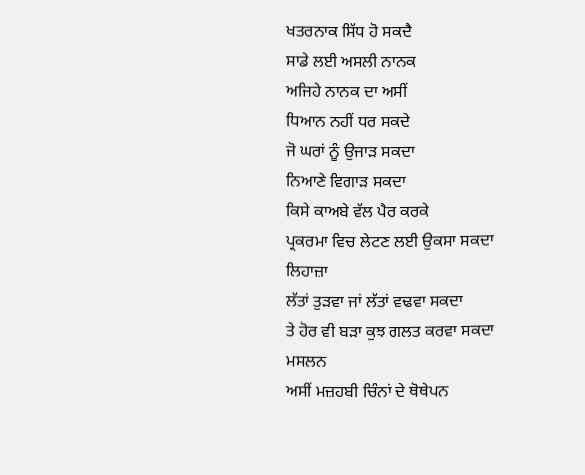ਖਤਰਨਾਕ ਸਿੱਧ ਹੋ ਸਕਦੈ
ਸਾਡੇ ਲਈ ਅਸਲੀ ਨਾਨਕ
ਅਜਿਹੇ ਨਾਨਕ ਦਾ ਅਸੀਂ
ਧਿਆਨ ਨਹੀਂ ਧਰ ਸਕਦੇ
ਜੋ ਘਰਾਂ ਨੂੰ ਉਜਾੜ ਸਕਦਾ
ਨਿਆਣੇ ਵਿਗਾੜ ਸਕਦਾ
ਕਿਸੇ ਕਾਅਬੇ ਵੱਲ ਪੈਰ ਕਰਕੇ
ਪ੍ਰਕਰਮਾ ਵਿਚ ਲੇਟਣ ਲਈ ਉਕਸਾ ਸਕਦਾ
ਲਿਹਾਜ਼ਾ
ਲੱਤਾਂ ਤੁੜਵਾ ਜਾਂ ਲੱਤਾਂ ਵਢਵਾ ਸਕਦਾ
ਤੇ ਹੋਰ ਵੀ ਬੜਾ ਕੁਝ ਗਲਤ ਕਰਵਾ ਸਕਦਾ
ਮਸਲਨ
ਅਸੀਂ ਮਜ਼ਹਬੀ ਚਿੰਨਾਂ ਦੇ ਥੋਥੇਪਨ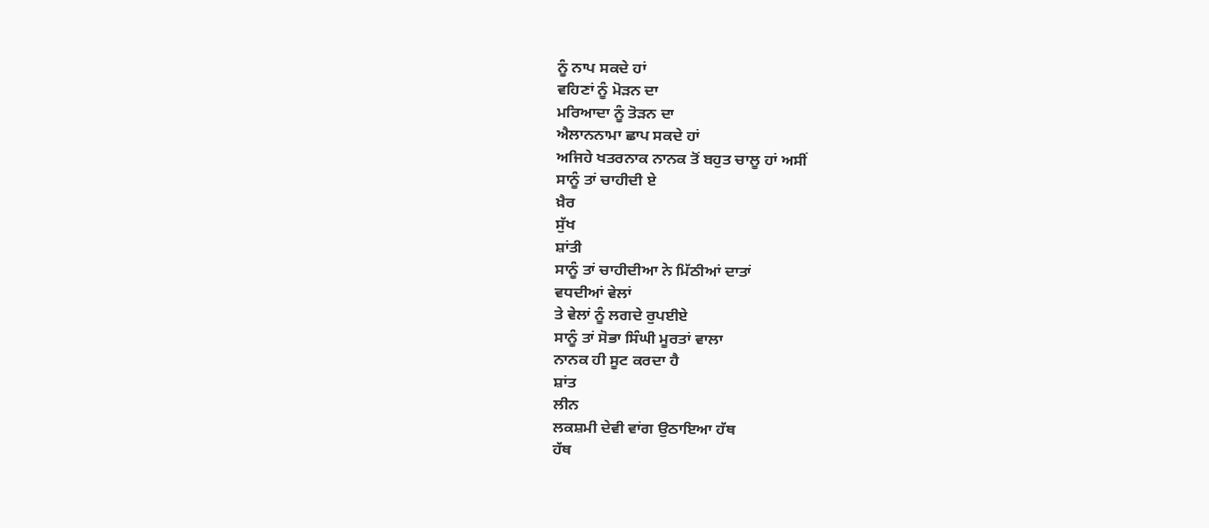ਨੂੰ ਨਾਪ ਸਕਦੇ ਹਾਂ
ਵਹਿਣਾਂ ਨੂੰ ਮੋੜਨ ਦਾ
ਮਰਿਆਦਾ ਨੂੰ ਤੋੜਨ ਦਾ
ਐਲਾਨਨਾਮਾ ਛਾਪ ਸਕਦੇ ਹਾਂ
ਅਜਿਹੇ ਖਤਰਨਾਕ ਨਾਨਕ ਤੋਂ ਬਹੁਤ ਚਾਲੂ ਹਾਂ ਅਸੀਂ
ਸਾਨੂੰ ਤਾਂ ਚਾਹੀਦੀ ਏ
ਖ਼ੈਰ
ਸੁੱਖ
ਸ਼ਾਂਤੀ
ਸਾਨੂੰ ਤਾਂ ਚਾਹੀਦੀਆ ਨੇ ਮਿੱਠੀਆਂ ਦਾਤਾਂ
ਵਧਦੀਆਂ ਵੇਲਾਂ
ਤੇ ਵੇਲਾਂ ਨੂੰ ਲਗਦੇ ਰੁਪਈਏ
ਸਾਨੂੰ ਤਾਂ ਸੋਭਾ ਸਿੰਘੀ ਮੂਰਤਾਂ ਵਾਲਾ
ਨਾਨਕ ਹੀ ਸੂਟ ਕਰਦਾ ਹੈ
ਸ਼ਾਂਤ
ਲੀਨ
ਲਕਸ਼ਮੀ ਦੇਵੀ ਵਾਂਗ ਉਠਾਇਆ ਹੱਥ
ਹੱਥ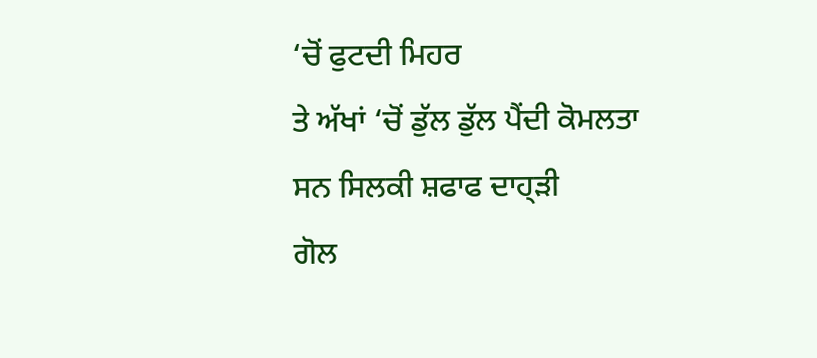‘ਚੋਂ ਫੁਟਦੀ ਮਿਹਰ
ਤੇ ਅੱਖਾਂ ‘ਚੋਂ ਡੁੱਲ ਡੁੱਲ ਪੈਂਦੀ ਕੋਮਲਤਾ
ਸਨ ਸਿਲਕੀ ਸ਼ਫਾਫ ਦਾਹ੍ੜੀ
ਗੋਲ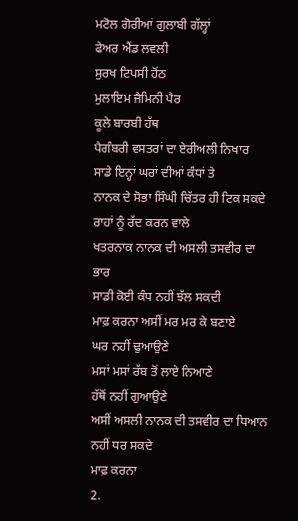ਮਟੋਲ ਗੋਰੀਆਂ ਗੁਲਾਬੀ ਗੱਲ੍ਹਾਂ
ਫੇਅਰ ਐਂਡ ਲਵਲੀ
ਸੁਰਖ ਟਿਪਸੀ ਹੋਂਠ
ਮੁਲਾਇਮ ਜੈਮਿਨੀ ਪੈਰ
ਕੂਲੇ ਬਾਰਬੀ ਹੱਥ
ਪੈਗੰਬਰੀ ਵਸਤਰਾਂ ਦਾ ਏਰੀਅਲੀ ਨਿਖਾਰ
ਸਾਡੇ ਇਨ੍ਹਾਂ ਘਰਾਂ ਦੀਆਂ ਕੰਧਾਂ ਤੇ
ਨਾਨਕ ਦੇ ਸੋਭਾ ਸਿੰਘੀ ਚਿੱਤਰ ਹੀ ਟਿਕ ਸਕਦੇ
ਰਾਹਾਂ ਨੂੰ ਰੱਦ ਕਰਨ ਵਾਲੇ
ਖਤਰਨਾਕ ਨਾਨਕ ਦੀ ਅਸਲੀ ਤਸਵੀਰ ਦਾ ਭਾਰ
ਸਾਡੀ ਕੋਈ ਕੰਧ ਨਹੀਂ ਝੱਲ ਸਕਦੀ
ਮਾਫ਼ ਕਰਨਾ ਅਸੀਂ ਮਰ ਮਰ ਕੇ ਬਣਾਏ
ਘਰ ਨਹੀਂ ਢੁਆਉਣੇ
ਮਸਾਂ ਮਸਾਂ ਰੱਬ ਤੋਂ ਲਾਏ ਨਿਆਣੇ
ਹੱਥੋਂ ਨਹੀਂ ਗੁਆਉਣੇ
ਅਸੀਂ ਅਸਲੀ ਨਾਨਕ ਦੀ ਤਸਵੀਰ ਦਾ ਧਿਆਨ ਨਹੀਂ ਧਰ ਸਕਦੇ
ਮਾਫ਼ ਕਰਨਾ
2.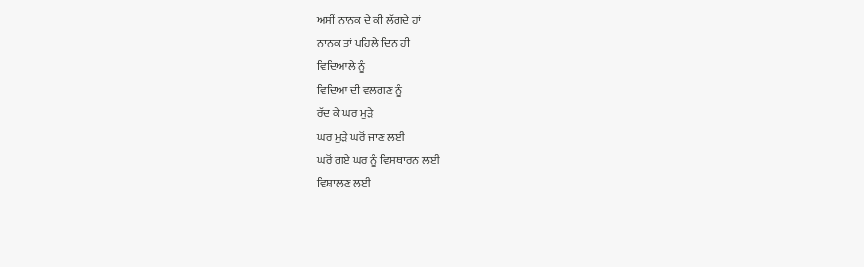ਅਸੀਂ ਨਾਨਕ ਦੇ ਕੀ ਲੱਗਦੇ ਹਾਂ
ਨਾਨਕ ਤਾਂ ਪਹਿਲੇ ਦਿਨ ਹੀ
ਵਿਦਿਆਲੇ ਨੂੰ
ਵਿਦਿਆ ਦੀ ਵਲਗਣ ਨੂੰ
ਰੱਦ ਕੇ ਘਰ ਮੁੜੇ
ਘਰ ਮੁੜੇ ਘਰੋਂ ਜਾਣ ਲਈ
ਘਰੋਂ ਗਏ ਘਰ ਨੂੰ ਵਿਸਥਾਰਨ ਲਈ
ਵਿਸ਼ਾਲਣ ਲਈ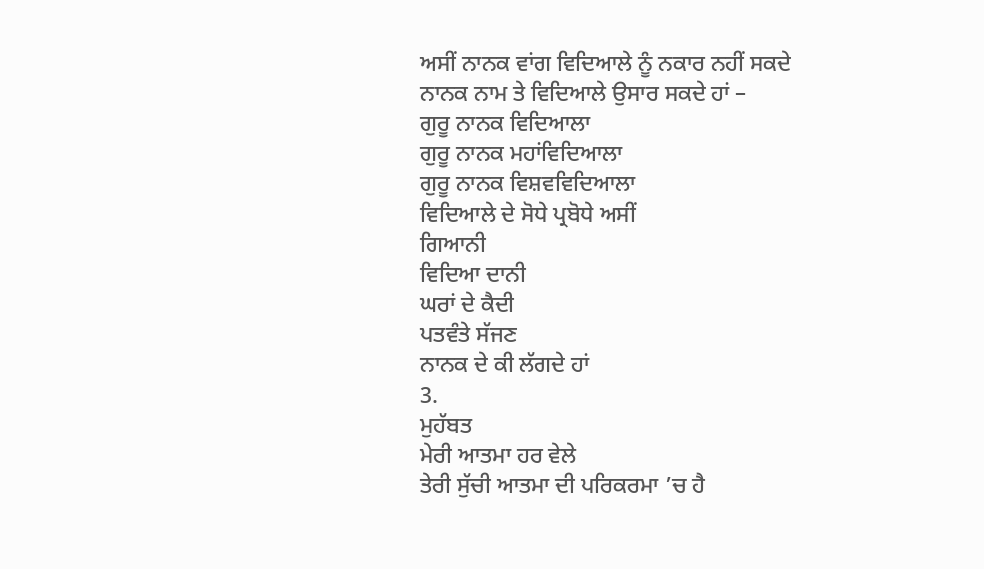ਅਸੀਂ ਨਾਨਕ ਵਾਂਗ ਵਿਦਿਆਲੇ ਨੂੰ ਨਕਾਰ ਨਹੀਂ ਸਕਦੇ
ਨਾਨਕ ਨਾਮ ਤੇ ਵਿਦਿਆਲੇ ਉਸਾਰ ਸਕਦੇ ਹਾਂ –
ਗੁਰੂ ਨਾਨਕ ਵਿਦਿਆਲਾ
ਗੁਰੂ ਨਾਨਕ ਮਹਾਂਵਿਦਿਆਲਾ
ਗੁਰੂ ਨਾਨਕ ਵਿਸ਼ਵਵਿਦਿਆਲਾ
ਵਿਦਿਆਲੇ ਦੇ ਸੋਧੇ ਪ੍ਰਬੋਧੇ ਅਸੀਂ
ਗਿਆਨੀ
ਵਿਦਿਆ ਦਾਨੀ
ਘਰਾਂ ਦੇ ਕੈਦੀ
ਪਤਵੰਤੇ ਸੱਜਣ
ਨਾਨਕ ਦੇ ਕੀ ਲੱਗਦੇ ਹਾਂ
3.
ਮੁਹੱਬਤ
ਮੇਰੀ ਆਤਮਾ ਹਰ ਵੇਲੇ
ਤੇਰੀ ਸੁੱਚੀ ਆਤਮਾ ਦੀ ਪਰਿਕਰਮਾ ’ਚ ਹੈ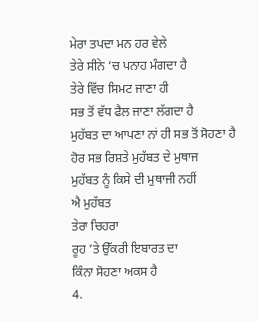ਮੇਰਾ ਤਪਦਾ ਮਨ ਹਰ ਵੇਲੇ
ਤੇਰੇ ਸੀਨੇ ’ਚ ਪਨਾਹ ਮੰਗਦਾ ਹੈ
ਤੇਰੇ ਵਿੱਚ ਸਿਮਟ ਜਾਣਾ ਹੀ
ਸਭ ਤੋਂ ਵੱਧ ਫੈਲ ਜਾਣਾ ਲੱਗਦਾ ਹੈ
ਮੁਹੱਬਤ ਦਾ ਆਪਣਾ ਨਾਂ ਹੀ ਸਭ ਤੋਂ ਸੋਹਣਾ ਹੈ
ਹੋਰ ਸਭ ਰਿਸ਼ਤੇ ਮੁਹੱਬਤ ਦੇ ਮੁਥਾਜ
ਮੁਹੱਬਤ ਨੂੰ ਕਿਸੇ ਦੀ ਮੁਥਾਜੀ ਨਹੀਂ
ਐ ਮੁਹੱਬਤ
ਤੇਰਾ ਚਿਹਰਾ
ਰੂਹ ’ਤੇ ਉੱਕਰੀ ਇਬਾਰਤ ਦਾ
ਕਿੰਨਾ ਸੋਹਣਾ ਅਕਸ ਹੈ
4.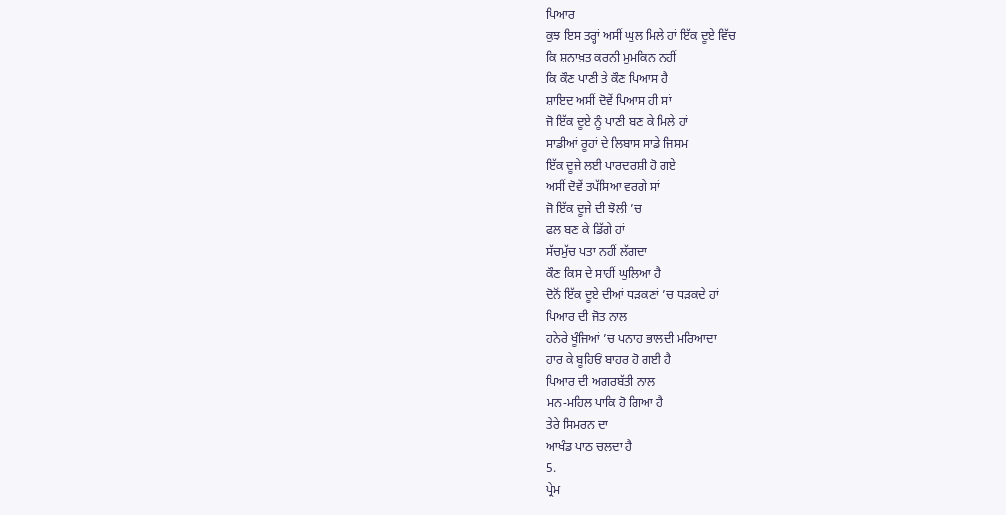ਪਿਆਰ
ਕੁਝ ਇਸ ਤਰ੍ਹਾਂ ਅਸੀਂ ਘੁਲ ਮਿਲੇ ਹਾਂ ਇੱਕ ਦੂਏ ਵਿੱਚ
ਕਿ ਸ਼ਨਾਖ਼ਤ ਕਰਨੀ ਮੁਮਕਿਨ ਨਹੀਂ
ਕਿ ਕੌਣ ਪਾਣੀ ਤੇ ਕੌਣ ਪਿਆਸ ਹੈ
ਸ਼ਾਇਦ ਅਸੀਂ ਦੋਵੇਂ ਪਿਆਸ ਹੀ ਸਾਂ
ਜੋ ਇੱਕ ਦੂਏ ਨੂੰ ਪਾਣੀ ਬਣ ਕੇ ਮਿਲੇ ਹਾਂ
ਸਾਡੀਆਂ ਰੂਹਾਂ ਦੇ ਲਿਬਾਸ ਸਾਡੇ ਜਿਸਮ
ਇੱਕ ਦੂਜੇ ਲਈ ਪਾਰਦਰਸ਼ੀ ਹੋ ਗਏ
ਅਸੀਂ ਦੋਵੇਂ ਤਪੱਸਿਆ ਵਰਗੇ ਸਾਂ
ਜੋ ਇੱਕ ਦੂਜੇ ਦੀ ਝੋਲੀ ’ਚ
ਫਲ ਬਣ ਕੇ ਡਿੱਗੇ ਹਾਂ
ਸੱਚਮੁੱਚ ਪਤਾ ਨਹੀਂ ਲੱਗਦਾ
ਕੌਣ ਕਿਸ ਦੇ ਸਾਹੀਂ ਘੁਲਿਆ ਹੈ
ਦੋਨੋਂ ਇੱਕ ਦੂਏ ਦੀਆਂ ਧੜਕਣਾਂ ’ਚ ਧੜਕਦੇ ਹਾਂ
ਪਿਆਰ ਦੀ ਜੋਤ ਨਾਲ
ਹਨੇਰੇ ਖੂੰਜਿਆਂ ’ਚ ਪਨਾਹ ਭਾਲਦੀ ਮਰਿਆਦਾ
ਹਾਰ ਕੇ ਬੂਹਿਓਂ ਬਾਹਰ ਹੋ ਗਈ ਹੈ
ਪਿਆਰ ਦੀ ਅਗਰਬੱਤੀ ਨਾਲ
ਮਨ-ਮਹਿਲ ਪਾਕਿ ਹੋ ਗਿਆ ਹੈ
ਤੇਰੇ ਸਿਮਰਨ ਦਾ
ਆਖੰਡ ਪਾਠ ਚਲਦਾ ਹੈ
5.
ਪ੍ਰੇਮ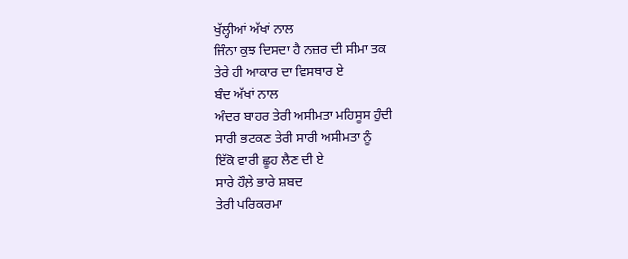ਖੁੱਲ੍ਹੀਆਂ ਅੱਖਾਂ ਨਾਲ
ਜਿੰਨਾ ਕੁਝ ਦਿਸਦਾ ਹੈ ਨਜ਼ਰ ਦੀ ਸੀਮਾ ਤਕ
ਤੇਰੇ ਹੀ ਆਕਾਰ ਦਾ ਵਿਸਥਾਰ ਏ
ਬੰਦ ਅੱਖਾਂ ਨਾਲ
ਅੰਦਰ ਬਾਹਰ ਤੇਰੀ ਅਸੀਮਤਾ ਮਹਿਸੂਸ ਹੁੰਦੀ
ਸਾਰੀ ਭਟਕਣ ਤੇਰੀ ਸਾਰੀ ਅਸੀਮਤਾ ਨੂੰ
ਇੱਕੋ ਵਾਰੀ ਛੂਹ ਲੈਣ ਦੀ ਏ
ਸਾਰੇ ਹੌਲ਼ੇ ਭਾਰੇ ਸ਼ਬਦ
ਤੇਰੀ ਪਰਿਕਰਮਾ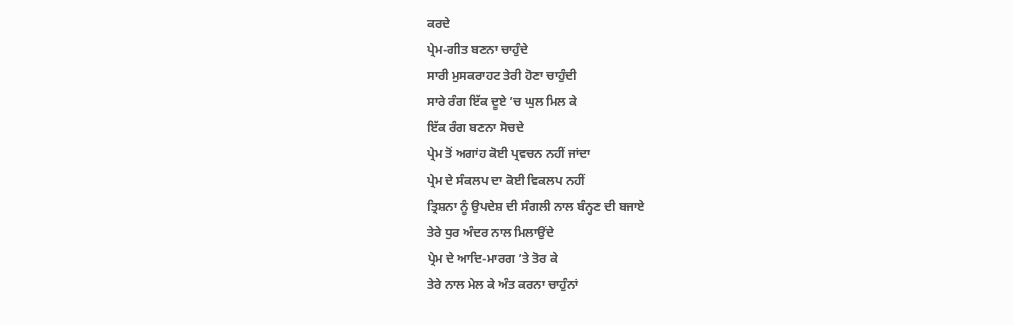ਕਰਦੇ
ਪ੍ਰੇਮ-ਗੀਤ ਬਣਨਾ ਚਾਹੁੰਦੇ
ਸਾਰੀ ਮੁਸਕਰਾਹਟ ਤੇਰੀ ਹੋਣਾ ਚਾਹੁੰਦੀ
ਸਾਰੇ ਰੰਗ ਇੱਕ ਦੂਏ ’ਚ ਘੁਲ ਮਿਲ ਕੇ
ਇੱਕ ਰੰਗ ਬਣਨਾ ਸੋਚਦੇ
ਪ੍ਰੇਮ ਤੋਂ ਅਗਾਂਹ ਕੋਈ ਪ੍ਰਵਚਨ ਨਹੀਂ ਜਾਂਦਾ
ਪ੍ਰੇਮ ਦੇ ਸੰਕਲਪ ਦਾ ਕੋਈ ਵਿਕਲਪ ਨਹੀਂ
ਤ੍ਰਿਸ਼ਨਾ ਨੂੰ ਉਪਦੇਸ਼ ਦੀ ਸੰਗਲੀ ਨਾਲ ਬੰਨ੍ਹਣ ਦੀ ਬਜਾਏ
ਤੇਰੇ ਧੁਰ ਅੰਦਰ ਨਾਲ ਮਿਲਾਉਂਦੇ
ਪ੍ਰੇਮ ਦੇ ਆਦਿ-ਮਾਰਗ ’ਤੇ ਤੋਰ ਕੇ
ਤੇਰੇ ਨਾਲ ਮੇਲ ਕੇ ਅੰਤ ਕਰਨਾ ਚਾਹੁੰਨਾਂ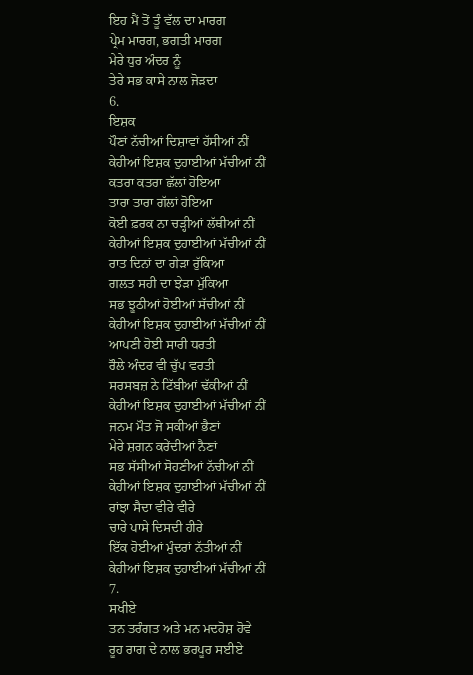ਇਹ ਮੈਂ ਤੋਂ ਤੂੰ ਵੱਲ ਦਾ ਮਾਰਗ
ਪ੍ਰੇਮ ਮਾਰਗ, ਭਗਤੀ ਮਾਰਗ
ਮੇਰੇ ਧੁਰ ਅੰਦਰ ਨੂੰ
ਤੇਰੇ ਸਭ ਕਾਸੇ ਨਾਲ ਜੋੜਦਾ
6.
ਇਸ਼ਕ
ਪੌਣਾਂ ਨੱਚੀਆਂ ਦਿਸ਼ਾਵਾਂ ਹੱਸੀਆਂ ਨੀਂ
ਕੇਹੀਆਂ ਇਸ਼ਕ ਦੁਹਾਈਆਂ ਮੱਚੀਆਂ ਨੀਂ
ਕਤਰਾ ਕਤਰਾ ਛੱਲਾਂ ਹੋਇਆ
ਤਾਰਾ ਤਾਰਾ ਗੱਲਾਂ ਹੋਇਆ
ਕੋਈ ਫ਼ਰਕ ਨਾ ਚੜ੍ਹੀਆਂ ਲੱਥੀਆਂ ਨੀਂ
ਕੇਹੀਆਂ ਇਸ਼ਕ ਦੁਹਾਈਆਂ ਮੱਚੀਆਂ ਨੀਂ
ਰਾਤ ਦਿਨਾਂ ਦਾ ਗੇੜਾ ਰੁੱਕਿਆ
ਗਲਤ ਸਹੀ ਦਾ ਝੇੜਾ ਮੁੱਕਿਆ
ਸਭ ਝੂਠੀਆਂ ਹੋਈਆਂ ਸੱਚੀਆਂ ਨੀਂ
ਕੇਹੀਆਂ ਇਸ਼ਕ ਦੁਹਾਈਆਂ ਮੱਚੀਆਂ ਨੀਂ
ਆਪਣੀ ਹੋਈ ਸਾਰੀ ਧਰਤੀ
ਰੌਲੇ ਅੰਦਰ ਵੀ ਚੁੱਪ ਵਰਤੀ
ਸਰਸਬਜ਼ ਨੇ ਟਿੱਬੀਆਂ ਢੱਕੀਆਂ ਨੀਂ
ਕੇਹੀਆਂ ਇਸ਼ਕ ਦੁਹਾਈਆਂ ਮੱਚੀਆਂ ਨੀਂ
ਜਨਮ ਮੌਤ ਜੋ ਸਕੀਆਂ ਭੈਣਾਂ
ਮੇਰੇ ਸ਼ਗਨ ਕਰੇਂਦੀਆਂ ਨੈਣਾਂ
ਸਭ ਸੱਸੀਆਂ ਸੋਹਣੀਆਂ ਨੱਚੀਆਂ ਨੀਂ
ਕੇਹੀਆਂ ਇਸ਼ਕ ਦੁਹਾਈਆਂ ਮੱਚੀਆਂ ਨੀਂ
ਰਾਂਝਾ ਸੈਦਾ ਵੀਰੇ ਵੀਰੇ
ਚਾਰੇ ਪਾਸੇ ਦਿਸਦੀ ਹੀਰੇ
ਇੱਕ ਹੋਈਆਂ ਮੁੰਦਰਾਂ ਨੱਤੀਆਂ ਨੀਂ
ਕੇਹੀਆਂ ਇਸ਼ਕ ਦੁਹਾਈਆਂ ਮੱਚੀਆਂ ਨੀਂ
7.
ਸਖੀਏ
ਤਨ ਤਰੰਗਤ ਅਤੇ ਮਨ ਮਦਹੋਸ਼ ਹੋਵੇ
ਰੂਹ ਰਾਗ ਦੇ ਨਾਲ ਭਰਪੂਰ ਸਈਏ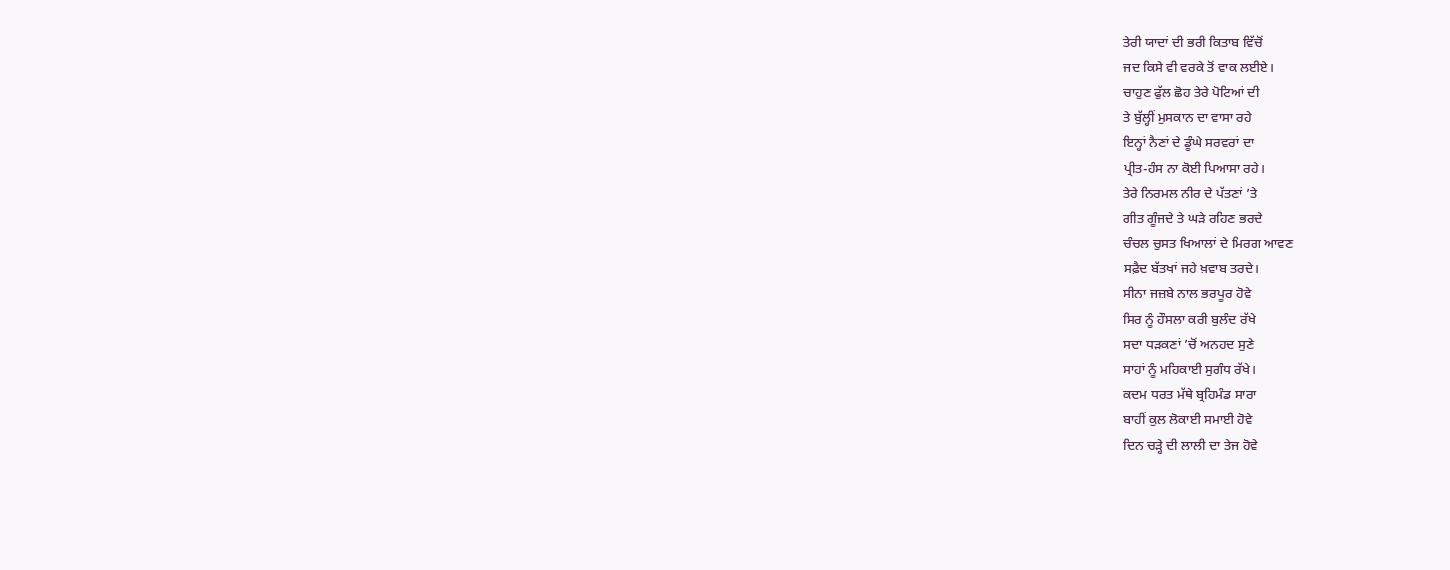ਤੇਰੀ ਯਾਦਾਂ ਦੀ ਭਰੀ ਕਿਤਾਬ ਵਿੱਚੋਂ
ਜਦ ਕਿਸੇ ਵੀ ਵਰਕੇ ਤੋਂ ਵਾਕ ਲਈਏ।
ਚਾਹੁਣ ਫੁੱਲ ਛੋਹ ਤੇਰੇ ਪੋਟਿਆਂ ਦੀ
ਤੇ ਬੁੱਲ੍ਹੀਂ ਮੁਸਕਾਨ ਦਾ ਵਾਸਾ ਰਹੇ
ਇਨ੍ਹਾਂ ਨੈਣਾਂ ਦੇ ਡੂੰਘੇ ਸਰਵਰਾਂ ਦਾ
ਪ੍ਰੀਤ-ਹੰਸ ਨਾ ਕੋਈ ਪਿਆਸਾ ਰਹੇ।
ਤੇਰੇ ਨਿਰਮਲ ਨੀਰ ਦੇ ਪੱਤਣਾਂ ’ਤੇ
ਗੀਤ ਗੂੰਜਦੇ ਤੇ ਘੜੇ ਰਹਿਣ ਭਰਦੇ
ਚੰਚਲ ਚੁਸਤ ਖਿਆਲਾਂ ਦੇ ਮਿਰਗ ਆਵਣ
ਸਫ਼ੈਦ ਬੱਤਖਾਂ ਜਹੇ ਖ਼ਵਾਬ ਤਰਦੇ।
ਸੀਨਾ ਜਜ਼ਬੇ ਨਾਲ ਭਰਪੂਰ ਹੋਵੇ
ਸਿਰ ਨੂੰ ਹੌਸਲਾ ਕਰੀ ਬੁਲੰਦ ਰੱਖੇ
ਸਦਾ ਧੜਕਣਾਂ ’ਚੋਂ ਅਨਹਦ ਸੁਣੇ
ਸਾਹਾਂ ਨੂੰ ਮਹਿਕਾਈ ਸੁਗੰਧ ਰੱਖੇ।
ਕਦਮ ਧਰਤ ਮੱਥੇ ਬ੍ਰਹਿਮੰਡ ਸਾਰਾ
ਬਾਹੀਂ ਕੁਲ ਲੋਕਾਈ ਸਮਾਈ ਹੋਵੇ
ਦਿਨ ਚੜ੍ਹੇ ਦੀ ਲਾਲੀ ਦਾ ਤੇਜ ਹੋਵੇ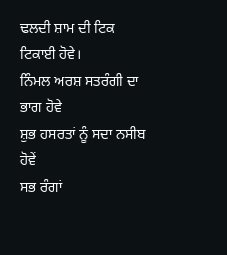ਢਲਦੀ ਸ਼ਾਮ ਦੀ ਟਿਕ ਟਿਕਾਈ ਹੋਵੇ।
ਨਿੰਮਲ ਅਰਸ਼ ਸਤਰੰਗੀ ਦਾ ਭਾਗ ਹੋਵੇ
ਸ਼ੁਭ ਹਸਰਤਾਂ ਨੂੰ ਸਦਾ ਨਸੀਬ ਹੋਵੇਂ
ਸਭ ਰੰਗਾਂ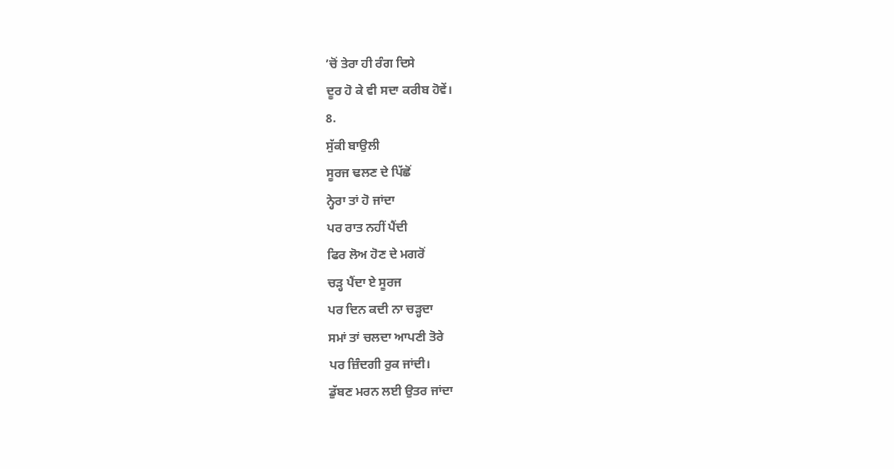’ਚੋਂ ਤੇਰਾ ਹੀ ਰੰਗ ਦਿਸੇ
ਦੂਰ ਹੋ ਕੇ ਵੀ ਸਦਾ ਕਰੀਬ ਹੋਵੇਂ।
8.
ਸੁੱਕੀ ਬਾਉਲੀ
ਸੂਰਜ ਢਲਣ ਦੇ ਪਿੱਛੋਂ
ਨ੍ਹੇਰਾ ਤਾਂ ਹੋ ਜਾਂਦਾ
ਪਰ ਰਾਤ ਨਹੀਂ ਪੈਂਦੀ
ਫਿਰ ਲੋਅ ਹੋਣ ਦੇ ਮਗਰੋਂ
ਚੜ੍ਹ ਪੈਂਦਾ ਏ ਸੂਰਜ
ਪਰ ਦਿਨ ਕਦੀ ਨਾ ਚੜ੍ਹਦਾ
ਸਮਾਂ ਤਾਂ ਚਲਦਾ ਆਪਣੀ ਤੋਰੇ
ਪਰ ਜ਼ਿੰਦਗੀ ਰੁਕ ਜਾਂਦੀ।
ਡੁੱਬਣ ਮਰਨ ਲਈ ਉਤਰ ਜਾਂਦਾ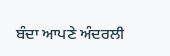ਬੰਦਾ ਆਪਣੇ ਅੰਦਰਲੀ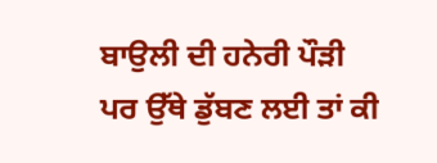ਬਾਉਲੀ ਦੀ ਹਨੇਰੀ ਪੌੜੀ
ਪਰ ਉੱਥੇ ਡੁੱਬਣ ਲਈ ਤਾਂ ਕੀ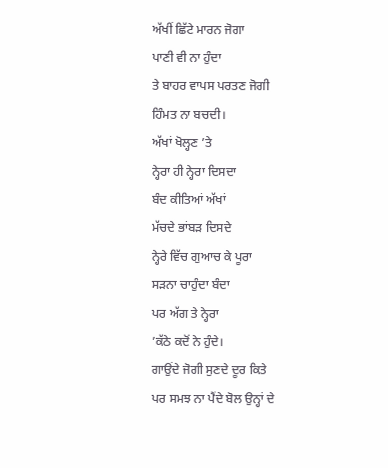ਅੱਖੀਂ ਛਿੱਟੇ ਮਾਰਨ ਜੋਗਾ
ਪਾਣੀ ਵੀ ਨਾ ਹੁੰਦਾ
ਤੇ ਬਾਹਰ ਵਾਪਸ ਪਰਤਣ ਜੋਗੀ
ਹਿੰਮਤ ਨਾ ਬਚਦੀ।
ਅੱਖਾਂ ਖੋਲ੍ਹਣ ’ਤੇ
ਨ੍ਹੇਰਾ ਹੀ ਨ੍ਹੇਰਾ ਦਿਸਦਾ
ਬੰਦ ਕੀਤਿਆਂ ਅੱਖਾਂ
ਮੱਚਦੇ ਭਾਂਬੜ ਦਿਸਦੇ
ਨ੍ਹੇਰੇ ਵਿੱਚ ਗੁਆਚ ਕੇ ਪੂਰਾ
ਸੜਨਾ ਚਾਹੁੰਦਾ ਬੰਦਾ
ਪਰ ਅੱਗ ਤੇ ਨ੍ਹੇਰਾ
’ਕੱਠੇ ਕਦੋਂ ਨੇ ਹੁੰਦੇ।
ਗਾਉਂਦੇ ਜੋਗੀ ਸੁਣਦੇ ਦੂਰ ਕਿਤੇ
ਪਰ ਸਮਝ ਨਾ ਪੈਂਦੇ ਬੋਲ ਉਨ੍ਹਾਂ ਦੇ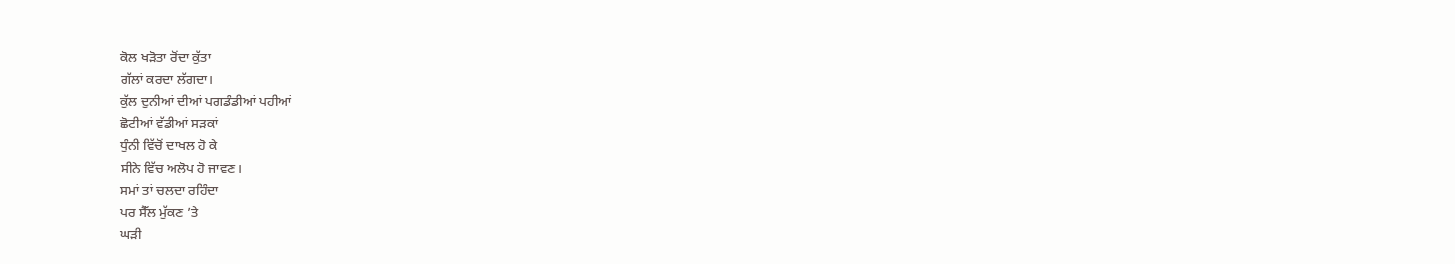ਕੋਲ ਖੜੋਤਾ ਰੋਂਦਾ ਕੁੱਤਾ
ਗੱਲਾਂ ਕਰਦਾ ਲੱਗਦਾ।
ਕੁੱਲ ਦੁਨੀਆਂ ਦੀਆਂ ਪਗਡੰਡੀਆਂ ਪਹੀਆਂ
ਛੋਟੀਆਂ ਵੱਡੀਆਂ ਸੜਕਾਂ
ਧੁੰਨੀ ਵਿੱਚੋਂ ਦਾਖਲ ਹੋ ਕੇ
ਸੀਨੇ ਵਿੱਚ ਅਲੋਪ ਹੋ ਜਾਵਣ।
ਸਮਾਂ ਤਾਂ ਚਲਦਾ ਰਹਿੰਦਾ
ਪਰ ਸੈੱਲ ਮੁੱਕਣ ’ਤੇ
ਘੜੀ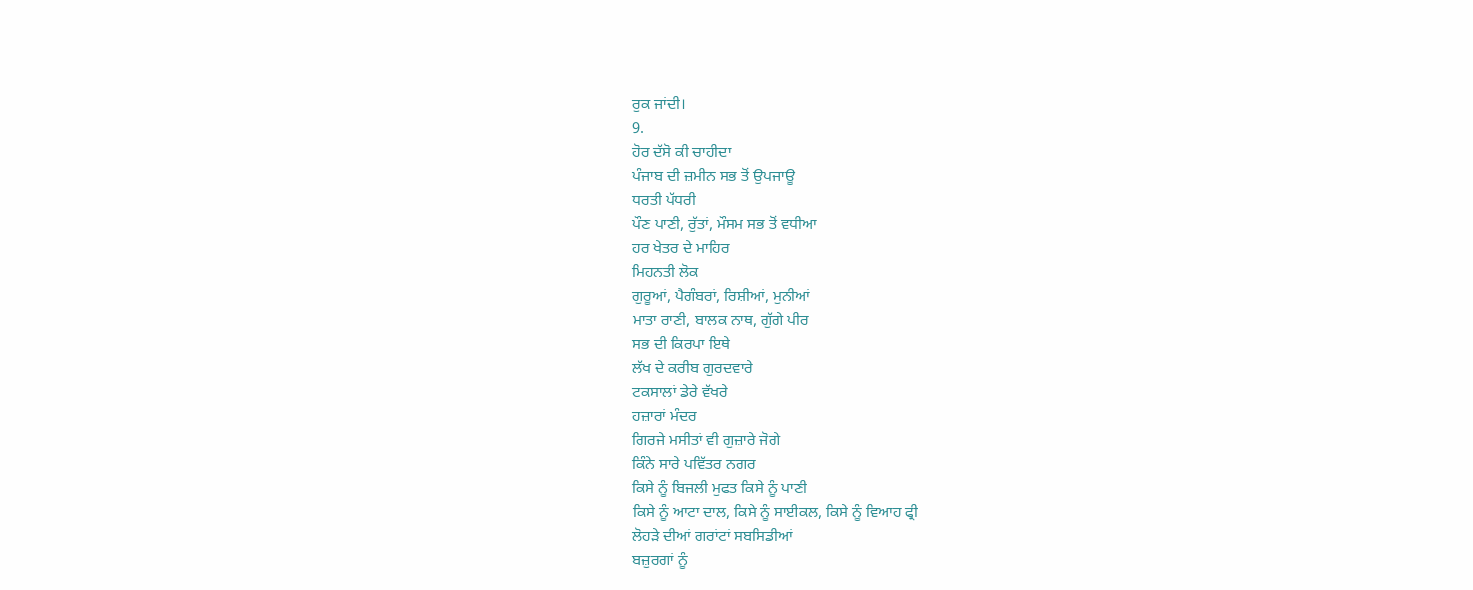ਰੁਕ ਜਾਂਦੀ।
9.
ਹੋਰ ਦੱਸੋ ਕੀ ਚਾਹੀਦਾ
ਪੰਜਾਬ ਦੀ ਜ਼ਮੀਨ ਸਭ ਤੋਂ ਉਪਜਾਊ
ਧਰਤੀ ਪੱਧਰੀ
ਪੌਣ ਪਾਣੀ, ਰੁੱਤਾਂ, ਮੌਸਮ ਸਭ ਤੋਂ ਵਧੀਆ
ਹਰ ਖੇਤਰ ਦੇ ਮਾਹਿਰ
ਮਿਹਨਤੀ ਲੋਕ
ਗੁਰੂਆਂ, ਪੈਗੰਬਰਾਂ, ਰਿਸ਼ੀਆਂ, ਮੁਨੀਆਂ
ਮਾਤਾ ਰਾਣੀ, ਬਾਲਕ ਨਾਥ, ਗੁੱਗੇ ਪੀਰ
ਸਭ ਦੀ ਕਿਰਪਾ ਇਥੇ
ਲੱਖ ਦੇ ਕਰੀਬ ਗੁਰਦਵਾਰੇ
ਟਕਸਾਲਾਂ ਡੇਰੇ ਵੱਖਰੇ
ਹਜ਼ਾਰਾਂ ਮੰਦਰ
ਗਿਰਜੇ ਮਸੀਤਾਂ ਵੀ ਗੁਜ਼ਾਰੇ ਜੋਗੇ
ਕਿੰਨੇ ਸਾਰੇ ਪਵਿੱਤਰ ਨਗਰ
ਕਿਸੇ ਨੂੰ ਬਿਜਲੀ ਮੁਫਤ ਕਿਸੇ ਨੂੰ ਪਾਣੀ
ਕਿਸੇ ਨੂੰ ਆਟਾ ਦਾਲ, ਕਿਸੇ ਨੂੰ ਸਾਈਕਲ, ਕਿਸੇ ਨੂੰ ਵਿਆਹ ਫ੍ਰੀ
ਲੋਹੜੇ ਦੀਆਂ ਗਰਾਂਟਾਂ ਸਬਸਿਡੀਆਂ
ਬਜ਼ੁਰਗਾਂ ਨੂੰ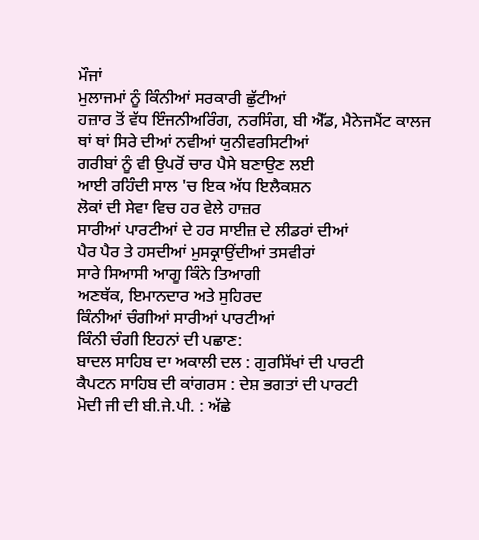ਮੌਜਾਂ
ਮੁਲਾਜਮਾਂ ਨੂੰ ਕਿੰਨੀਆਂ ਸਰਕਾਰੀ ਛੁੱਟੀਆਂ
ਹਜ਼ਾਰ ਤੋਂ ਵੱਧ ਇੰਜਨੀਅਰਿੰਗ, ਨਰਸਿੰਗ, ਬੀ ਐੱਡ, ਮੈਨੇਜਮੈਂਟ ਕਾਲਜ
ਥਾਂ ਥਾਂ ਸਿਰੇ ਦੀਆਂ ਨਵੀਆਂ ਯੁਨੀਵਰਸਿਟੀਆਂ
ਗਰੀਬਾਂ ਨੂੰ ਵੀ ਉਪਰੋਂ ਚਾਰ ਪੈਸੇ ਬਣਾਉਣ ਲਈ
ਆਈ ਰਹਿੰਦੀ ਸਾਲ 'ਚ ਇਕ ਅੱਧ ਇਲੈਕਸ਼ਨ
ਲੋਕਾਂ ਦੀ ਸੇਵਾ ਵਿਚ ਹਰ ਵੇਲੇ ਹਾਜ਼ਰ
ਸਾਰੀਆਂ ਪਾਰਟੀਆਂ ਦੇ ਹਰ ਸਾਈਜ਼ ਦੇ ਲੀਡਰਾਂ ਦੀਆਂ
ਪੈਰ ਪੈਰ ਤੇ ਹਸਦੀਆਂ ਮੁਸਕ੍ਰਾਉਂਦੀਆਂ ਤਸਵੀਰਾਂ
ਸਾਰੇ ਸਿਆਸੀ ਆਗੂ ਕਿੰਨੇ ਤਿਆਗੀ
ਅਣਥੱਕ, ਇਮਾਨਦਾਰ ਅਤੇ ਸੁਹਿਰਦ
ਕਿੰਨੀਆਂ ਚੰਗੀਆਂ ਸਾਰੀਆਂ ਪਾਰਟੀਆਂ
ਕਿੰਨੀ ਚੰਗੀ ਇਹਨਾਂ ਦੀ ਪਛਾਣ:
ਬਾਦਲ ਸਾਹਿਬ ਦਾ ਅਕਾਲੀ ਦਲ : ਗੁਰਸਿੱਖਾਂ ਦੀ ਪਾਰਟੀ
ਕੈਪਟਨ ਸਾਹਿਬ ਦੀ ਕਾਂਗਰਸ : ਦੇਸ਼ ਭਗਤਾਂ ਦੀ ਪਾਰਟੀ
ਮੋਦੀ ਜੀ ਦੀ ਬੀ.ਜੇ.ਪੀ. : ਅੱਛੇ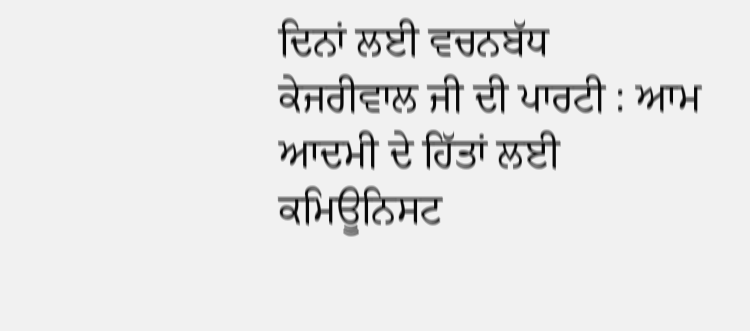ਦਿਨਾਂ ਲਈ ਵਚਨਬੱਧ
ਕੇਜਰੀਵਾਲ ਜੀ ਦੀ ਪਾਰਟੀ : ਆਮ ਆਦਮੀ ਦੇ ਹਿੱਤਾਂ ਲਈ
ਕਮਿਊਨਿਸਟ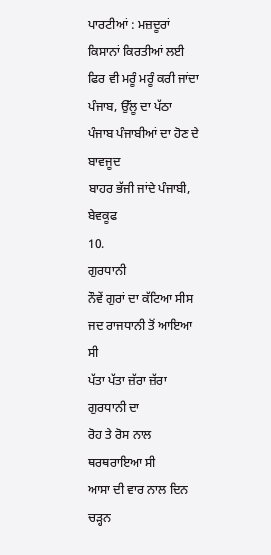ਪਾਰਟੀਆਂ : ਮਜ਼ਦੂਰਾਂ ਕਿਸਾਨਾਂ ਕਿਰਤੀਆਂ ਲਈ
ਫਿਰ ਵੀ ਮਰੂੰ ਮਰੂੰ ਕਰੀ ਜਾਂਦਾ ਪੰਜਾਬ, ਉੱਲੂ ਦਾ ਪੱਠਾ
ਪੰਜਾਬ ਪੰਜਾਬੀਆਂ ਦਾ ਹੋਣ ਦੇ ਬਾਵਜੂਦ
ਬਾਹਰ ਭੱਜੀ ਜਾਂਦੇ ਪੰਜਾਬੀ, ਬੇਵਕੂਫ
10.
ਗੁਰਧਾਨੀ
ਨੌਵੇਂ ਗੁਰਾਂ ਦਾ ਕੱਟਿਆ ਸੀਸ
ਜਦ ਰਾਜਧਾਨੀ ਤੋਂ ਆਇਆ ਸੀ
ਪੱਤਾ ਪੱਤਾ ਜ਼ੱਰਾ ਜ਼ੱਰਾ ਗੁਰਧਾਨੀ ਦਾ
ਰੋਹ ਤੇ ਰੋਸ ਨਾਲ ਥਰਥਰਾਇਆ ਸੀ
ਆਸਾ ਦੀ ਵਾਰ ਨਾਲ ਦਿਨ ਚੜ੍ਹਨ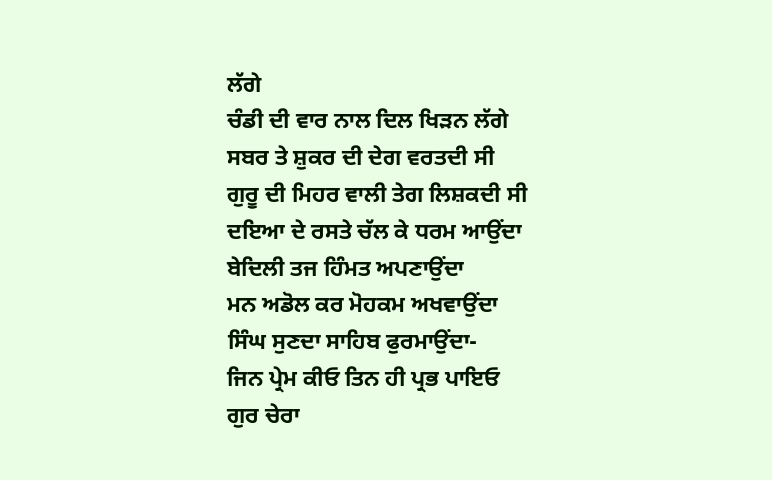ਲੱਗੇ
ਚੰਡੀ ਦੀ ਵਾਰ ਨਾਲ ਦਿਲ ਖਿੜਨ ਲੱਗੇ
ਸਬਰ ਤੇ ਸ਼ੁਕਰ ਦੀ ਦੇਗ ਵਰਤਦੀ ਸੀ
ਗੁਰੂ ਦੀ ਮਿਹਰ ਵਾਲੀ ਤੇਗ ਲਿਸ਼ਕਦੀ ਸੀ
ਦਇਆ ਦੇ ਰਸਤੇ ਚੱਲ ਕੇ ਧਰਮ ਆਉਂਦਾ
ਬੇਦਿਲੀ ਤਜ ਹਿੰਮਤ ਅਪਣਾਉਂਦਾ
ਮਨ ਅਡੋਲ ਕਰ ਮੋਹਕਮ ਅਖਵਾਉਂਦਾ
ਸਿੰਘ ਸੁਣਦਾ ਸਾਹਿਬ ਫੁਰਮਾਉਂਦਾ-
ਜਿਨ ਪ੍ਰੇਮ ਕੀਓ ਤਿਨ ਹੀ ਪ੍ਰਭ ਪਾਇਓ
ਗੁਰ ਚੇਰਾ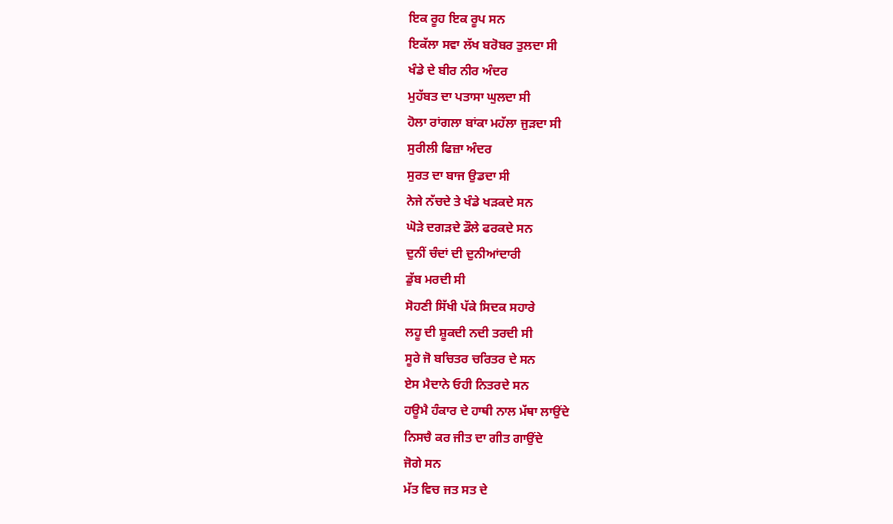ਇਕ ਰੂਹ ਇਕ ਰੂਪ ਸਨ
ਇਕੱਲਾ ਸਵਾ ਲੱਖ ਬਰੋਬਰ ਤੁਲਦਾ ਸੀ
ਖੰਡੇ ਦੇ ਬੀਰ ਨੀਰ ਅੰਦਰ
ਮੁਹੱਬਤ ਦਾ ਪਤਾਸਾ ਘੁਲਦਾ ਸੀ
ਹੋਲਾ ਰਾਂਗਲਾ ਬਾਂਕਾ ਮਹੱਲਾ ਜੁੜਦਾ ਸੀ
ਸੁਰੀਲੀ ਫਿਜ਼ਾ ਅੰਦਰ
ਸੁਰਤ ਦਾ ਬਾਜ ਉਡਦਾ ਸੀ
ਨੇਜੇ ਨੱਚਦੇ ਤੇ ਖੰਡੇ ਖੜਕਦੇ ਸਨ
ਘੋੜੇ ਦਗੜਦੇ ਡੌਲੇ ਫਰਕਦੇ ਸਨ
ਦੁਨੀਂ ਚੰਦਾਂ ਦੀ ਦੁਨੀਆਂਦਾਰੀ
ਡੁੱਬ ਮਰਦੀ ਸੀ
ਸੋਹਣੀ ਸਿੱਖੀ ਪੱਕੇ ਸਿਦਕ ਸਹਾਰੇ
ਲਹੂ ਦੀ ਸ਼ੂਕਦੀ ਨਦੀ ਤਰਦੀ ਸੀ
ਸੂਰੇ ਜੋ ਬਚਿਤਰ ਚਰਿਤਰ ਦੇ ਸਨ
ਏਸ ਮੈਦਾਨੇ ਓਹੀ ਨਿਤਰਦੇ ਸਨ
ਹਊਮੈ ਹੰਕਾਰ ਦੇ ਹਾਥੀ ਨਾਲ ਮੱਥਾ ਲਾਉਂਦੇ
ਨਿਸਚੈ ਕਰ ਜੀਤ ਦਾ ਗੀਤ ਗਾਉਂਦੇ
ਜੋਗੇ ਸਨ
ਮੱਤ ਵਿਚ ਜਤ ਸਤ ਦੇ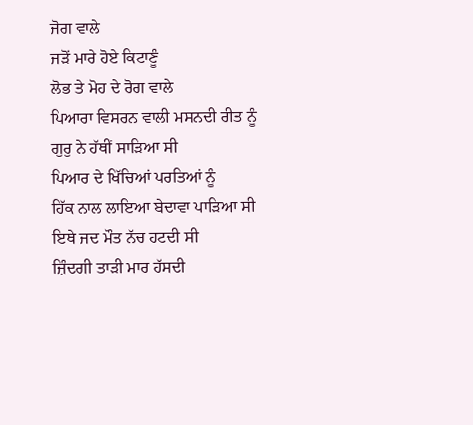ਜੋਗ ਵਾਲੇ
ਜੜੋਂ ਮਾਰੇ ਹੋਏ ਕਿਟਾਣੂੰ
ਲੋਭ ਤੇ ਮੋਹ ਦੇ ਰੋਗ ਵਾਲੇ
ਪਿਆਰਾ ਵਿਸਰਨ ਵਾਲੀ ਮਸਨਦੀ ਰੀਤ ਨੂੰ
ਗੁਰੁ ਨੇ ਹੱਥੀਂ ਸਾੜਿਆ ਸੀ
ਪਿਆਰ ਦੇ ਖਿੱਚਿਆਂ ਪਰਤਿਆਂ ਨੂੰ
ਹਿੱਕ ਨਾਲ ਲਾਇਆ ਬੇਦਾਵਾ ਪਾੜਿਆ ਸੀ
ਇਥੇ ਜਦ ਮੌਤ ਨੱਚ ਹਟਦੀ ਸੀ
ਜ਼ਿੰਦਗੀ ਤਾੜੀ ਮਾਰ ਹੱਸਦੀ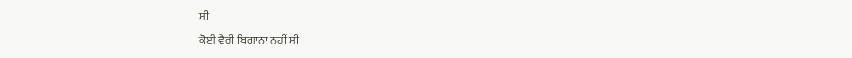ਸੀ
ਕੋਈ ਵੈਰੀ ਬਿਗਾਨਾ ਨਹੀਂ ਸੀ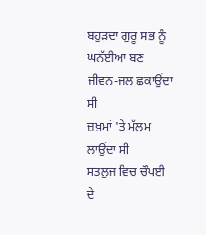ਬਹੁੜਦਾ ਗੁਰੂ ਸਭ ਨੂੰ
ਘਨੱਈਆ ਬਣ ਜੀਵਨ-ਜਲ ਛਕਾਉਂਦਾ ਸੀ
ਜ਼ਖ਼ਮਾਂ 'ਤੇ ਮੱਲਮ ਲਾਉਂਦਾ ਸੀ
ਸਤਲੁਜ ਵਿਚ ਚੌਪਈ ਦੇ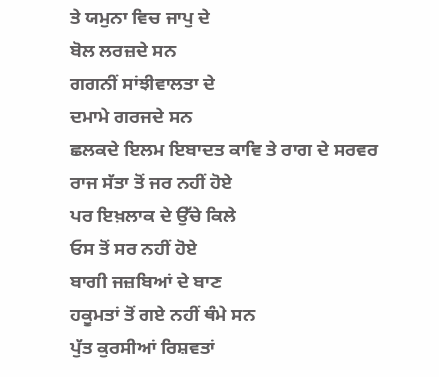ਤੇ ਯਮੁਨਾ ਵਿਚ ਜਾਪੁ ਦੇ
ਬੋਲ ਲਰਜ਼ਦੇ ਸਨ
ਗਗਨੀਂ ਸਾਂਝੀਵਾਲਤਾ ਦੇ
ਦਮਾਮੇ ਗਰਜਦੇ ਸਨ
ਛਲਕਦੇ ਇਲਮ ਇਬਾਦਤ ਕਾਵਿ ਤੇ ਰਾਗ ਦੇ ਸਰਵਰ
ਰਾਜ ਸੱਤਾ ਤੋਂ ਜਰ ਨਹੀਂ ਹੋਏ
ਪਰ ਇਖ਼ਲਾਕ ਦੇ ਉੱਚੇ ਕਿਲੇ
ਓਸ ਤੋਂ ਸਰ ਨਹੀਂ ਹੋਏ
ਬਾਗੀ ਜਜ਼ਬਿਆਂ ਦੇ ਬਾਣ
ਹਕੂਮਤਾਂ ਤੋਂ ਗਏ ਨਹੀਂ ਥੰਮੇ ਸਨ
ਪੁੱਤ ਕੁਰਸੀਆਂ ਰਿਸ਼ਵਤਾਂ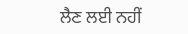ਲੈਣ ਲਈ ਨਹੀਂ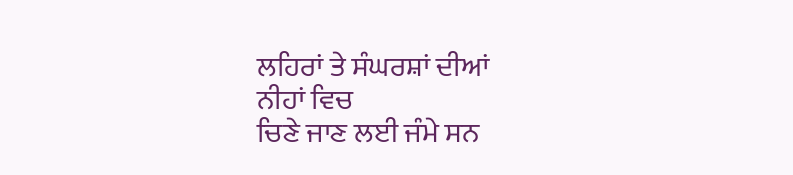ਲਹਿਰਾਂ ਤੇ ਸੰਘਰਸ਼ਾਂ ਦੀਆਂ
ਨੀਹਾਂ ਵਿਚ
ਚਿਣੇ ਜਾਣ ਲਈ ਜੰਮੇ ਸਨ